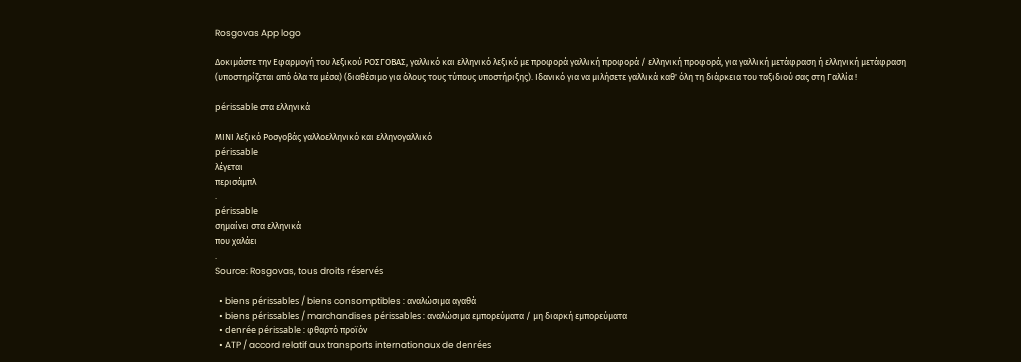Rosgovas App logo

Δοκιμάστε την Εφαρμογή του λεξικού ΡΟΣΓΟΒΑΣ, γαλλικό και ελληνικό λεξικό με προφορά γαλλική προφορά / ελληνική προφορά, για γαλλική μετάφραση ή ελληνική μετάφραση (υποστηρίζεται από όλα τα μέσα) (διαθέσιμο για όλους τους τύπους υποστήριξης). Ιδανικό για να μιλήσετε γαλλικά καθ' όλη τη διάρκεια του ταξιδιού σας στη Γαλλία !

périssable στα ελληνικά

ΜΙΝΙ λεξικό Ροσγοβάς γαλλοελληνικό και ελληνογαλλικό
périssable
λέγεται
περισάμπλ
.
périssable
σημαίνει στα ελληνικά
που χαλάει
.
Source: Rosgovas, tous droits réservés

  • biens périssables / biens consomptibles : αναλώσιμα αγαθά
  • biens périssables / marchandises périssables : αναλώσιμα εμπορεύματα / μη διαρκή εμπορεύματα
  • denrée périssable : φθαρτό προϊόν
  • ATP / accord relatif aux transports internationaux de denrées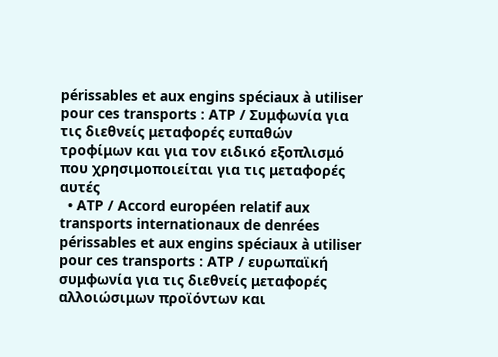périssables et aux engins spéciaux à utiliser pour ces transports : ATP / Συμφωνία για τις διεθνείς μεταφορές ευπαθών τροφίμων και για τον ειδικό εξοπλισμό που χρησιμοποιείται για τις μεταφορές αυτές
  • ATP / Accord européen relatif aux transports internationaux de denrées périssables et aux engins spéciaux à utiliser pour ces transports : ATP / ευρωπαϊκή συμφωνία για τις διεθνείς μεταφορές αλλοιώσιμων προϊόντων και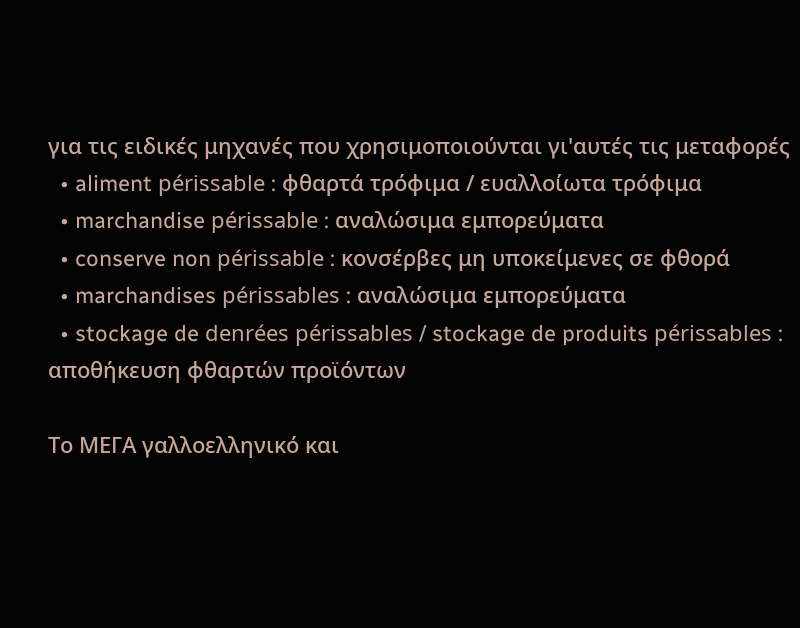για τις ειδικές μηχανές που χρησιμοποιούνται γι'αυτές τις μεταφορές
  • aliment périssable : φθαρτά τρόφιμα / ευαλλοίωτα τρόφιμα
  • marchandise périssable : αναλώσιμα εμπορεύματα
  • conserve non périssable : κονσέρβες μη υποκείμενες σε φθορά
  • marchandises périssables : αναλώσιμα εμπορεύματα
  • stockage de denrées périssables / stockage de produits périssables : αποθήκευση φθαρτών προϊόντων

Το ΜΕΓΑ γαλλοελληνικό και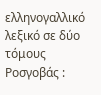ελληνογαλλικό λεξικό σε δύο τόμους Ροσγοβάς :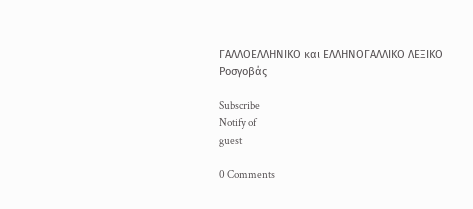ΓΑΛΛΟΕΛΛΗΝΙΚΟ και ΕΛΛΗΝΟΓΑΛΛΙΚΟ ΛΕΞΙΚΟ Ροσγοβάς

Subscribe
Notify of
guest

0 Comments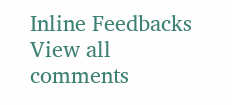Inline Feedbacks
View all comments